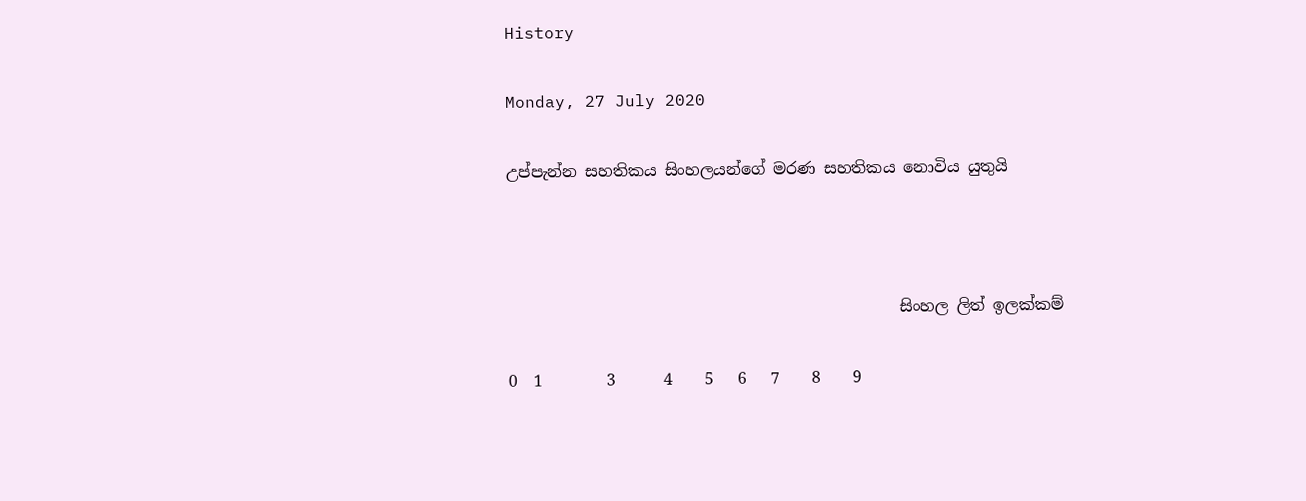History

Monday, 27 July 2020

උප්පැන්න සහතිකය සිංහලයන්ගේ මරණ සහතිකය නොවිය යුතුයි



                                                 සිංහල ලිත් ඉලක්කම්

0  1        3      4    5   6   7    8    9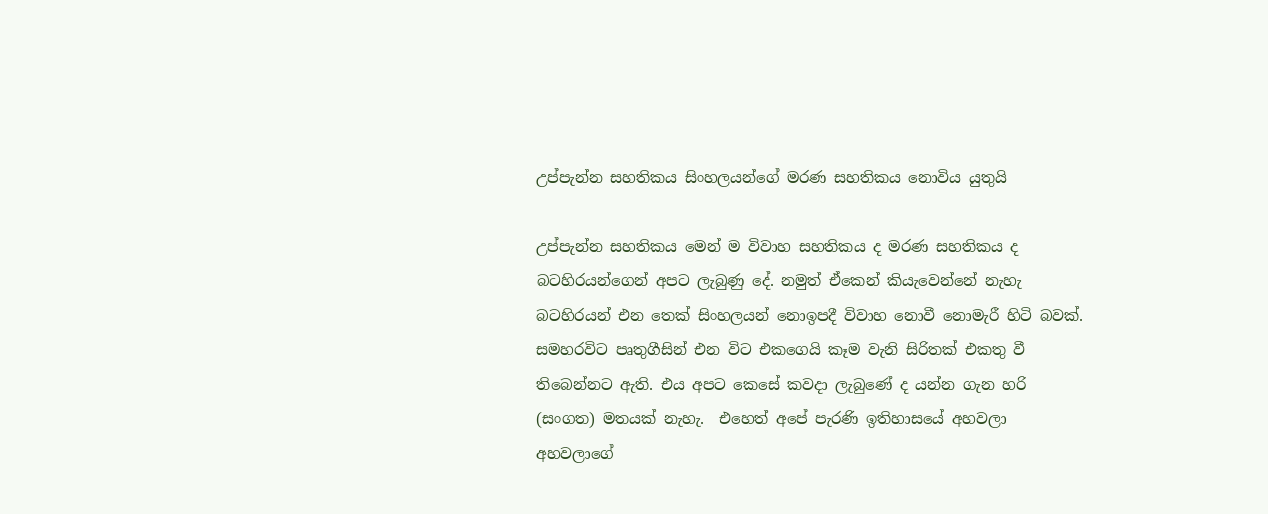උප්පැන්න සහතිකය සිංහලයන්ගේ මරණ සහතිකය නොවිය යුතුයි

උප්පැන්න සහතිකය මෙන් ම විවාහ සහතිකය ද මරණ සහතිකය ද බටහිරයන්ගෙන් අපට ලැබුණු දේ. නමුත් ඒකෙන් කියැවෙන්නේ නැහැ බටහිරයන් එන තෙක් සිංහලයන් නොඉපදී විවාහ නොවී නොමැරී හිටි බවක්. සමහරවිට පෘතුගීසින් එන විට එකගෙයි කෑම වැනි සිරිතක් එකතු වී තිබෙන්නට ඇති. එය අපට කෙසේ කවදා ලැබුණේ ද යන්න ගැන හරි (සංගත) මතයක් නැහැ.  එහෙත් අපේ පැරණි ඉතිහාසයේ අහවලා අහවලාගේ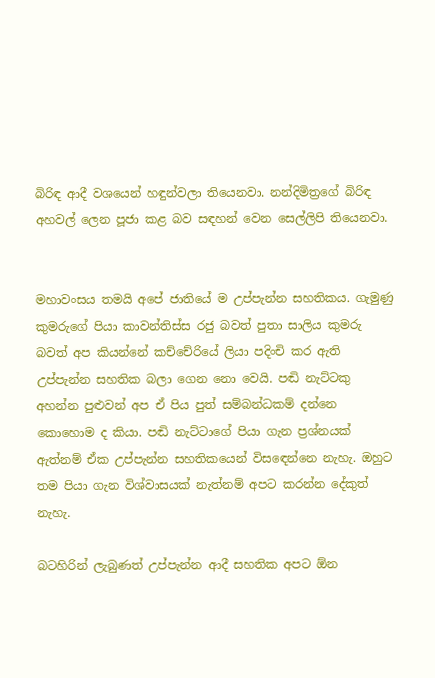බිරිඳ ආදී වශයෙන් හඳුන්වලා තියෙනවා. නන්දිමිත්‍රගේ බිරිඳ අහවල් ලෙන පූජා කළ බව සඳහන් වෙන සෙල්ලිපි තියෙනවා.


මහාවංසය තමයි අපේ ජාතියේ ම උප්පැන්න සහතිකය. ගැමුණු කුමරුගේ පියා කාවන්තිස්ස රජු බවත් පුතා සාලිය කුමරු බවත් අප කියන්නේ කච්චේරියේ ලියා පදිංචි කර ඇති උප්පැන්න සහතික බලා ගෙන නො වෙයි. පඬි නැට්ටකු අහන්න පුළුවන් අප ඒ පිය පුත් සම්බන්ධකම් දන්නෙ කොහොම ද කියා. පඬි නැට්ටාගේ පියා ගැන ප්‍රශ්නයක් ඇත්නම් ඒක උප්පැන්න සහතිකයෙන් විසඳෙන්නෙ නැහැ. ඔහුට තම පියා ගැන විශ්වාසයක් නැත්නම් අපට කරන්න දේකුත් නැහැ.

බටහිරින් ලැබුණත් උප්පැන්න ආදී සහතික අපට ඕන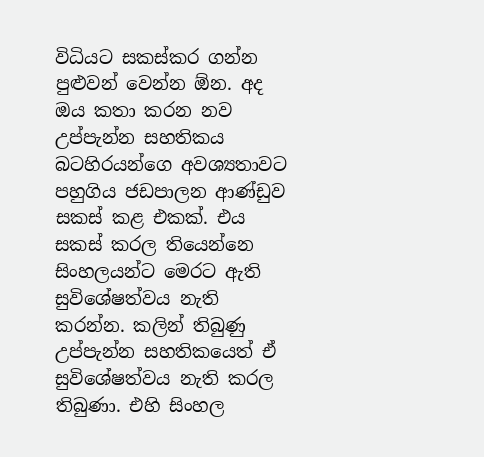විධියට සකස්කර ගන්න පුළුවන් වෙන්න ඕන. අද ඔය කතා කරන නව උප්පැන්න සහතිකය බටහිරයන්ගෙ අවශ්‍යතාවට පහුගිය ජඩපාලන ආණ්ඩුව සකස් කළ එකක්. එය සකස් කරල තියෙන්නෙ සිංහලයන්ට මෙරට ඇති සුවිශේෂත්වය නැති කරන්න. කලින් තිබුණු උප්පැන්න සහතිකයෙත් ඒ සුවිශේෂත්වය නැති කරල තිබුණා. එහි සිංහල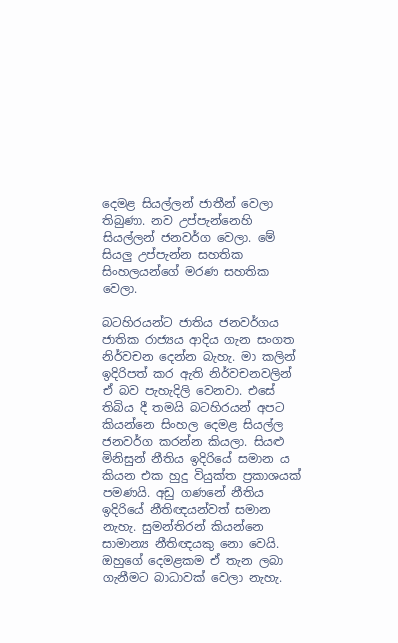දෙමළ සියල්ලන් ජාතීන් වෙලා තිබුණා. නව උප්පැන්නෙහි සියල්ලන් ජනවර්ග වෙලා. මේ සියලු උප්පැන්න සහතික සිංහලයන්ගේ මරණ සහතික වෙලා.

බටහිරයන්ට ජාතිය ජනවර්ගය ජාතික රාජ්‍යය ආදිය ගැන සංගත නිර්වචන දෙන්න බැහැ. මා කලින් ඉදිරිපත් කර ඇති නිර්වචනවලින් ඒ බව පැහැදිලි වෙනවා. එසේ තිබිය දී තමයි බටහිරයන් අපට කියන්නෙ සිංහල දෙමළ සියල්ල ජනවර්ග කරන්න කියලා. සියළු මිනිසුන් නීතිය ඉදිරියේ සමාන ය කියන එක හුදු වියුක්ත ප්‍රකාශයක් පමණයි. අඩු ගණනේ නීතිය ඉදිරියේ නීතිඥයන්වත් සමාන නැහැ. සුමන්තිරන් කියන්නෙ සාමාන්‍ය නීතිඥයකු නො වෙයි. ඔහුගේ දෙමළකම ඒ තැන ලබා ගැනීමට බාධාවක් වෙලා නැහැ.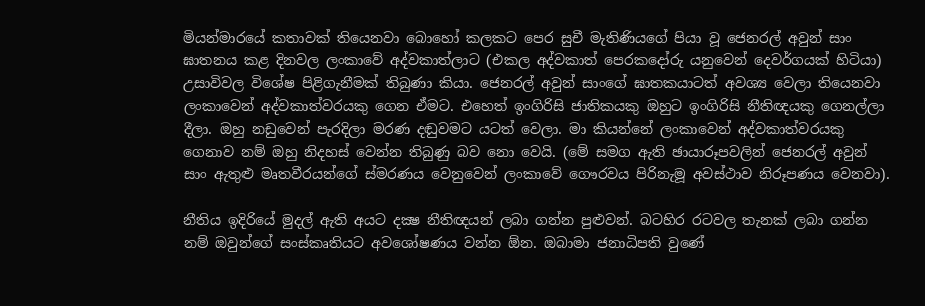මියන්මාරයේ කතාවක් තියෙනවා බොහෝ කලකට පෙර සුචී මැතිණියගේ පියා වූ ජෙනරල් අවුන් සාං ඝාතනය කළ දිනවල ලංකාවේ අද්වකාත්ලාට (එකල අද්වකාත් පෙරකදෝරු යනුවෙන් දෙවර්ගයක් හිටියා) උසාවිවල විශේෂ පිළිගැනීමක් තිබුණා කියා. ජෙනරල් අවුන් සාංගේ ඝාතකයාටත් අවශ්‍ය වෙලා තියෙනවා ලංකාවෙන් අද්වකාත්වරයකු ගෙන ඒමට. එහෙත් ඉංගිරිසි ජාතිකයකු ඔහුට ඉංගිරිසි නීතිඥයකු ගෙනල්ලා දීලා. ඔහු නඩුවෙන් පැරදිලා මරණ දඬුවමට යටත් වෙලා. මා කියන්නේ ලංකාවෙන් අද්වකාත්වරයකු ගෙනාව නම් ඔහු නිදහස් වෙන්න තිබුණු බව නො වෙයි. (මේ සමග ඇති ඡායාරූපවලින් ජෙනරල් අවුන් සාං ඇතුළු මෘතවීරයන්ගේ ස්මරණය වෙනුවෙන් ලංකාවේ ගෞරවය පිරිනැමූ අවස්ථාව නිරූපණය වෙනවා).

නීතිය ඉදිරියේ මුදල් ඇති අයට දක්‍ෂ නීතිඥයන් ලබා ගන්න පුළුවන්. බටහිර රටවල තැනක් ලබා ගන්න නම් ඔවුන්ගේ සංස්කෘතියට අවශෝෂණය වන්න ඕන. ඔබාමා ජනාධිපති වුණේ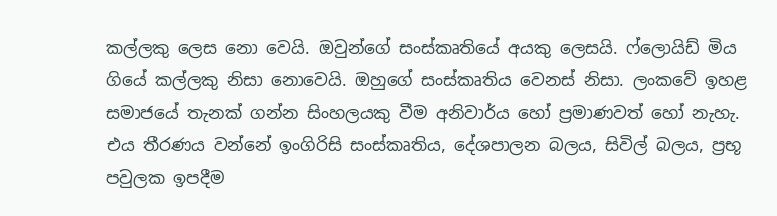කල්ලකු ලෙස නො වෙයි. ඔවුන්ගේ සංස්කෘතියේ අයකු ලෙසයි. ෆ්ලොයිඩ් මිය ගියේ කල්ලකු නිසා නොවෙයි. ඔහුගේ සංස්කෘතිය වෙනස් නිසා. ලංකවේ ඉහළ සමාජයේ තැනක් ගන්න සිංහලයකු වීම අනිවාර්ය හෝ ප්‍රමාණවත් හෝ නැහැ. එය තීරණය වන්නේ ඉංගිරිසි සංස්කෘතිය, දේශපාලන බලය, සිවිල් බලය, ප්‍රභූ පවුලක ඉපදීම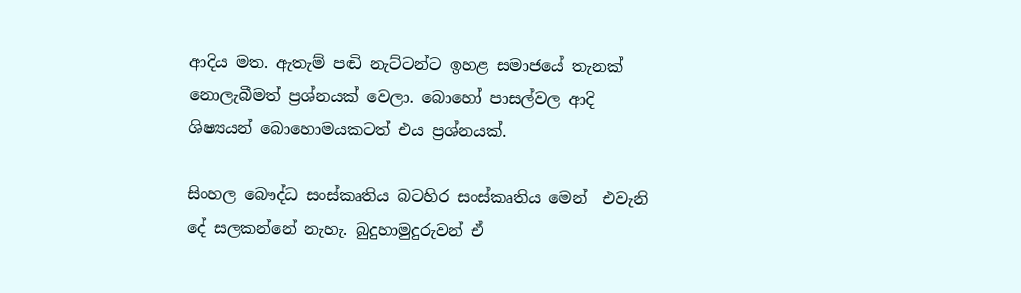ආදිය මත. ඇතැම් පඬි නැට්ටන්ට ඉහළ සමාජයේ තැනක් නොලැබීමත් ප්‍රශ්නයක් වෙලා. බොහෝ පාසල්වල ආදි ශිෂ්‍යයන් බොහොමයකටත් එය ප්‍රශ්නයක්.

සිංහල බෞද්ධ සංස්කෘතිය බටහිර සංස්කෘතිය මෙන්  එවැනි දේ සලකන්නේ නැහැ. බුදුහාමුදුරුවන් ඒ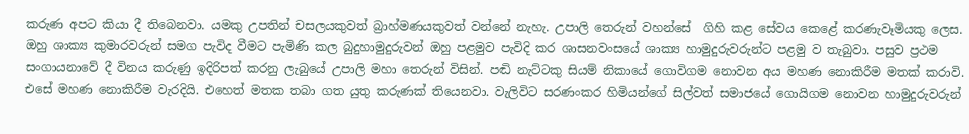කරුණ අපට කියා දී තිබෙනවා. යමකු උපතින් චසලයකුවත් බ්‍රාහ්මණයකුවත් වන්නේ නැහැ. උපාලි තෙරුන් වහන්සේ  ගිහි කළ සේවය කෙළේ කරණැවෑමියකු ලෙස. ඔහු ශාක්‍ය කුමාරවරුන් සමග පැවිද වීමට පැමිණි කල බුදුහාමුදුරුවන් ඔහු පළමුව පැවිදි කර ශාසනවංසයේ ශාක්‍ය හාමුදුරුවරුන්ට පළමු ව තැබුවා. පසුව ප්‍රථම සංගායනාවේ දී විනය කරුණු ඉදිරිපත් කරනු ලැබුයේ උපාලි මහා තෙරුන් විසින්. පඬි නැට්ටකු සියම් නිකායේ ගොවිගම නොවන අය මහණ නොකිරීම මතක් කරාවි. එසේ මහණ නොකිරීම වැරදියි. එහෙත් මතක තබා ගත යුතු කරුණක් තියෙනවා. වැලිවිට සරණංකර හිමියන්ගේ සිල්වත් සමාජයේ ගොයිගම නොවන හාමුදුරුවරුන්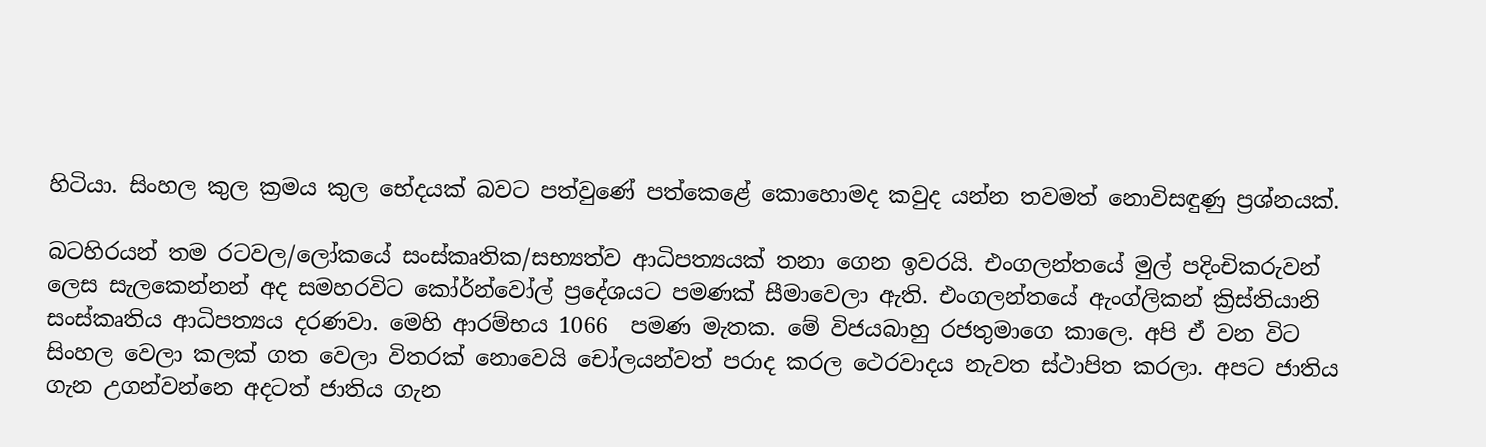හිටියා. සිංහල කුල ක්‍රමය කුල භේදයක් බවට පත්වුණේ පත්කෙළේ කොහොමද කවුද යන්න තවමත් නොවිසඳුණු ප්‍රශ්නයක්.

බටහිරයන් තම රටවල/ලෝකයේ සංස්කෘතික/සභ්‍යත්ව ආධිපත්‍යයක් තනා ගෙන ඉවරයි. එංගලන්තයේ මුල් පදිංචිකරුවන් ලෙස සැලකෙන්නන් අද සමහරවිට කෝර්න්වෝල් ප්‍රදේශයට පමණක් සීමාවෙලා ඇති. එංගලන්තයේ ඇංග්ලිකන් ක්‍රිස්තියානි සංස්කෘතිය ආධිපත්‍යය දරණවා. මෙහි ආරම්භය 1066  පමණ මැතක. මේ විජයබාහු රජතුමාගෙ කාලෙ. අපි ඒ වන විට සිංහල වෙලා කලක් ගත වෙලා විතරක් නොවෙයි චෝලයන්වත් පරාද කරල ථෙරවාදය නැවත ස්ථාපිත කරලා. අපට ජාතිය ගැන උගන්වන්නෙ අදටත් ජාතිය ගැන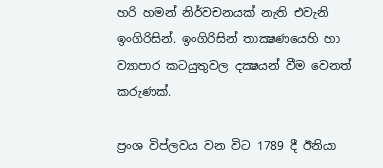හරි හමන් නිර්වචනයක් නැති එවැනි ඉංගිරිසින්. ඉංගිරිසින් තාක්‍ෂණයෙහි හා ව්‍යාපාර කටයුතුවල දක්‍ෂයන් වීම වෙනත් කරුණක්.

ප්‍රංශ විප්ලවය වන විට 1789 දී ඊනියා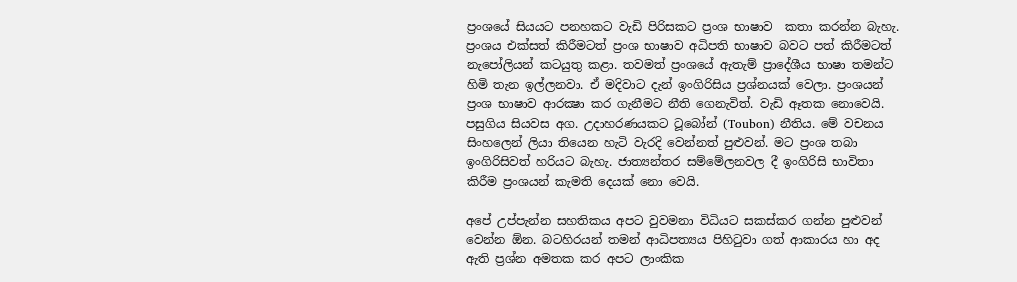ප්‍රංශයේ සියයට පනහකට වැඩි පිරිසකට ප්‍රංශ භාෂාව  කතා කරන්න බැහැ. ප්‍රංශය එක්සත් කිරීමටත් ප්‍රංශ භාෂාව අධිපති භාෂාව බවට පත් කිරීමටත් නැපෝලියන් කටයුතු කළා. තවමත් ප්‍රංශයේ ඇතැම් ප්‍රාදේශීය භාෂා තමන්ට හිමි තැන ඉල්ලනවා. ඒ මදිවාට දැන් ඉංගිරිසිය ප්‍රශ්නයක් වෙලා. ප්‍රංශයන් ප්‍රංශ භාෂාව ආරක්‍ෂා කර ගැනීමට නීති ගෙනැවිත්. වැඩි ඈතක නොවෙයි. පසුගිය සියවස අග. උදාහරණයකට ටූබෝන් (Toubon) නීතිය. මේ වචනය සිංහලෙන් ලියා තියෙන හැටි වැරදි වෙන්නත් පුළුවන්. මට ප්‍රංශ තබා ඉංගිරිසිවත් හරියට බැහැ. ජාත්‍යන්තර සම්මේලනවල දී ඉංගිරිසි භාවිතා කිරීම ප්‍රංශයන් කැමති දෙයක් නො වෙයි.

අපේ උප්පැන්න සහතිකය අපට වුවමනා විධියට සකස්කර ගන්න පුළුවන් වෙන්න ඕන. බටහිරයන් තමන් ආධිපත්‍යය පිහිටුවා ගත් ආකාරය හා අද ඇති ප්‍රශ්න අමතක කර අපට ලාංකික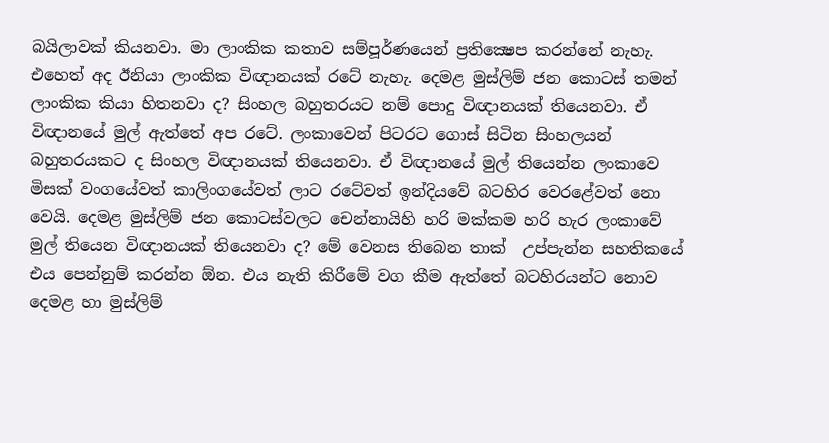බයිලාවක් කියනවා. මා ලාංකික කතාව සම්පූර්ණයෙන් ප්‍රතික්‍ෂෙප කරන්නේ නැහැ. එහෙත් අද ඊනියා ලාංකික විඥානයක් රටේ නැහැ. දෙමළ මුස්ලිම් ජන කොටස් තමන් ලාංකික කියා හිතනවා ද? සිංහල බහුතරයට නම් පොදු විඥානයක් තියෙනවා. ඒ විඥානයේ මුල් ඇත්තේ අප රටේ. ලංකාවෙන් පිටරට ගොස් සිටින සිංහලයන් බහුතරයකට ද සිංහල විඥානයක් තියෙනවා. ඒ විඥානයේ මුල් තියෙන්න ලංකාවෙ මිසක් වංගයේවත් කාලිංගයේවත් ලාට රටේවත් ඉන්දියවේ බටහිර වෙරළේවත් නො වෙයි. දෙමළ මුස්ලිම් ජන කොටස්වලට චෙන්නායිහි හරි මක්කම හරි හැර ලංකාවේ මුල් තියෙන විඥානයක් තියෙනවා ද? මේ වෙනස තිබෙන තාක්  උප්පැන්න සහතිකයේ  එය පෙන්නුම් කරන්න ඕන. එය නැති කිරීමේ වග කීම ඇත්තේ බටහිරයන්ට නොව දෙමළ හා මුස්ලිම්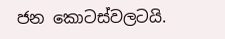ජන කොටස්වලටයි.